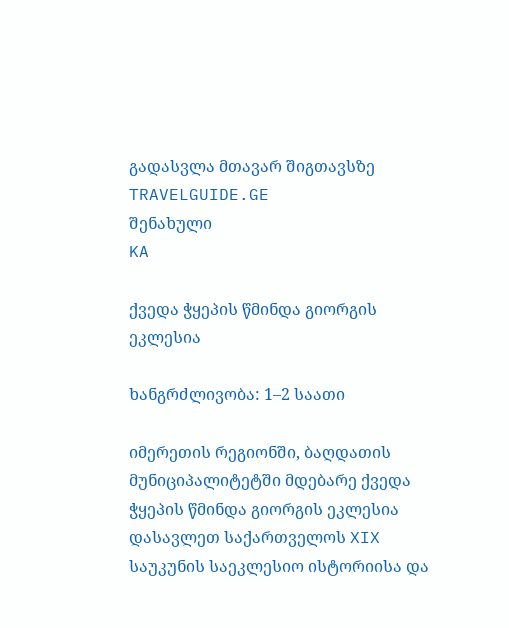გადასვლა მთავარ შიგთავსზე
TRAVELGUIDE.GE
შენახული
KA

ქვედა ჭყეპის წმინდა გიორგის ეკლესია

ხანგრძლივობა: 1–2 საათი

იმერეთის რეგიონში, ბაღდათის მუნიციპალიტეტში მდებარე ქვედა ჭყეპის წმინდა გიორგის ეკლესია დასავლეთ საქართველოს XIX საუკუნის საეკლესიო ისტორიისა და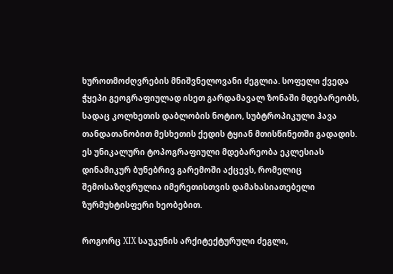ხუროთმოძღვრების მნიშვნელოვანი ძეგლია. სოფელი ქვედა ჭყეპი გეოგრაფიულად ისეთ გარდამავალ ზონაში მდებარეობს, სადაც კოლხეთის დაბლობის ნოტიო, სუბტროპიკული ჰავა თანდათანობით მესხეთის ქედის ტყიან მთისწინეთში გადადის. ეს უნიკალური ტოპოგრაფიული მდებარეობა ეკლესიას დინამიკურ ბუნებრივ გარემოში აქცევს, რომელიც შემოსაზღვრულია იმერეთისთვის დამახასიათებელი ზურმუხტისფერი ხეობებით.

როგორც XIX საუკუნის არქიტექტურული ძეგლი,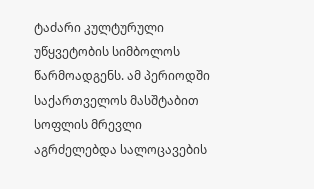ტაძარი კულტურული უწყვეტობის სიმბოლოს წარმოადგენს. ამ პერიოდში საქართველოს მასშტაბით სოფლის მრევლი აგრძელებდა სალოცავების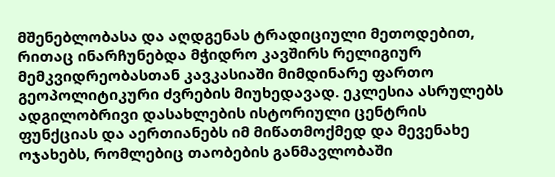მშენებლობასა და აღდგენას ტრადიციული მეთოდებით, რითაც ინარჩუნებდა მჭიდრო კავშირს რელიგიურ მემკვიდრეობასთან კავკასიაში მიმდინარე ფართო გეოპოლიტიკური ძვრების მიუხედავად. ეკლესია ასრულებს ადგილობრივი დასახლების ისტორიული ცენტრის ფუნქციას და აერთიანებს იმ მიწათმოქმედ და მევენახე ოჯახებს, რომლებიც თაობების განმავლობაში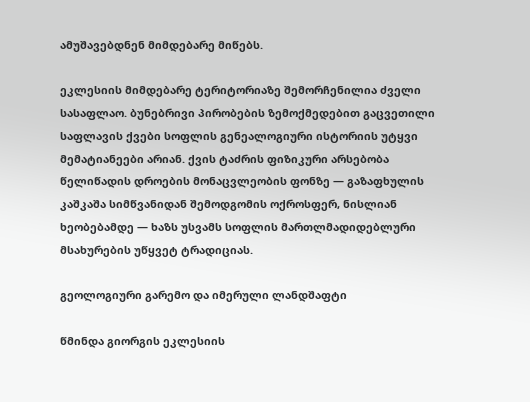ამუშავებდნენ მიმდებარე მიწებს.

ეკლესიის მიმდებარე ტერიტორიაზე შემორჩენილია ძველი სასაფლაო. ბუნებრივი პირობების ზემოქმედებით გაცვეთილი საფლავის ქვები სოფლის გენეალოგიური ისტორიის უტყვი მემატიანეები არიან. ქვის ტაძრის ფიზიკური არსებობა წელიწადის დროების მონაცვლეობის ფონზე — გაზაფხულის კაშკაშა სიმწვანიდან შემოდგომის ოქროსფერ, ნისლიან ხეობებამდე — ხაზს უსვამს სოფლის მართლმადიდებლური მსახურების უწყვეტ ტრადიციას.

გეოლოგიური გარემო და იმერული ლანდშაფტი

წმინდა გიორგის ეკლესიის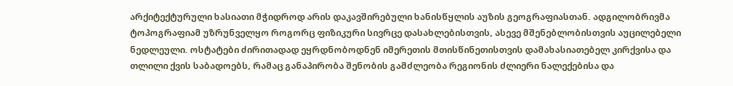არქიტექტურული ხასიათი მჭიდროდ არის დაკავშირებული ხანისწყლის აუზის გეოგრაფიასთან. ადგილობრივმა ტოპოგრაფიამ უზრუნველყო როგორც ფიზიკური სივრცე დასახლებისთვის, ასევე მშენებლობისთვის აუცილებელი ნედლეული. ოსტატები ძირითადად ეყრდნობოდნენ იმერეთის მთისწინეთისთვის დამახასიათებელ კირქვისა და თლილი ქვის საბადოებს, რამაც განაპირობა შენობის გამძლეობა რეგიონის ძლიერი ნალექებისა და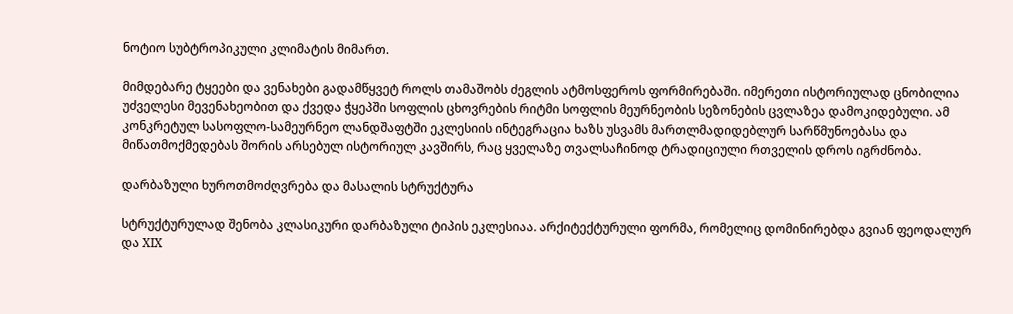ნოტიო სუბტროპიკული კლიმატის მიმართ.

მიმდებარე ტყეები და ვენახები გადამწყვეტ როლს თამაშობს ძეგლის ატმოსფეროს ფორმირებაში. იმერეთი ისტორიულად ცნობილია უძველესი მევენახეობით და ქვედა ჭყეპში სოფლის ცხოვრების რიტმი სოფლის მეურნეობის სეზონების ცვლაზეა დამოკიდებული. ამ კონკრეტულ სასოფლო-სამეურნეო ლანდშაფტში ეკლესიის ინტეგრაცია ხაზს უსვამს მართლმადიდებლურ სარწმუნოებასა და მიწათმოქმედებას შორის არსებულ ისტორიულ კავშირს, რაც ყველაზე თვალსაჩინოდ ტრადიციული რთველის დროს იგრძნობა.

დარბაზული ხუროთმოძღვრება და მასალის სტრუქტურა

სტრუქტურულად შენობა კლასიკური დარბაზული ტიპის ეკლესიაა. არქიტექტურული ფორმა, რომელიც დომინირებდა გვიან ფეოდალურ და XIX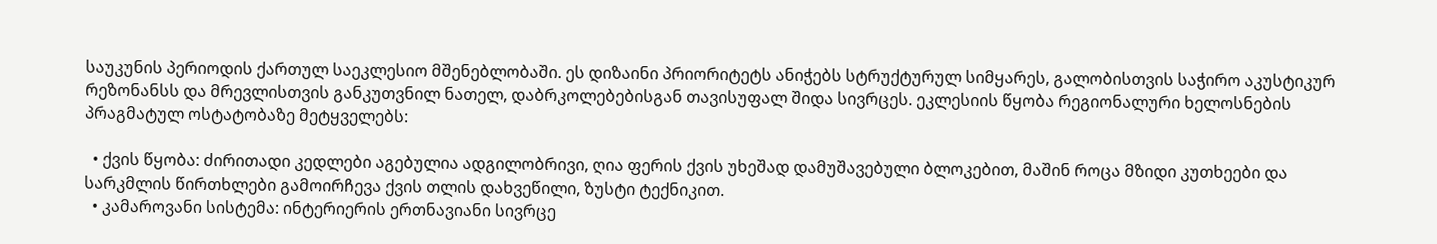საუკუნის პერიოდის ქართულ საეკლესიო მშენებლობაში. ეს დიზაინი პრიორიტეტს ანიჭებს სტრუქტურულ სიმყარეს, გალობისთვის საჭირო აკუსტიკურ რეზონანსს და მრევლისთვის განკუთვნილ ნათელ, დაბრკოლებებისგან თავისუფალ შიდა სივრცეს. ეკლესიის წყობა რეგიონალური ხელოსნების პრაგმატულ ოსტატობაზე მეტყველებს:

  • ქვის წყობა: ძირითადი კედლები აგებულია ადგილობრივი, ღია ფერის ქვის უხეშად დამუშავებული ბლოკებით, მაშინ როცა მზიდი კუთხეები და სარკმლის წირთხლები გამოირჩევა ქვის თლის დახვეწილი, ზუსტი ტექნიკით.
  • კამაროვანი სისტემა: ინტერიერის ერთნავიანი სივრცე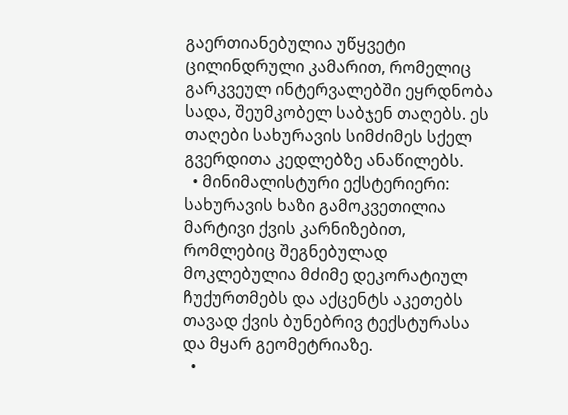გაერთიანებულია უწყვეტი ცილინდრული კამარით, რომელიც გარკვეულ ინტერვალებში ეყრდნობა სადა, შეუმკობელ საბჯენ თაღებს. ეს თაღები სახურავის სიმძიმეს სქელ გვერდითა კედლებზე ანაწილებს.
  • მინიმალისტური ექსტერიერი: სახურავის ხაზი გამოკვეთილია მარტივი ქვის კარნიზებით, რომლებიც შეგნებულად მოკლებულია მძიმე დეკორატიულ ჩუქურთმებს და აქცენტს აკეთებს თავად ქვის ბუნებრივ ტექსტურასა და მყარ გეომეტრიაზე.
  •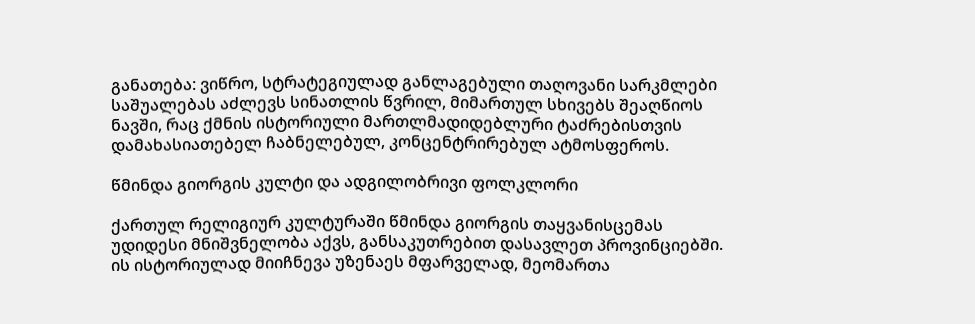განათება: ვიწრო, სტრატეგიულად განლაგებული თაღოვანი სარკმლები საშუალებას აძლევს სინათლის წვრილ, მიმართულ სხივებს შეაღწიოს ნავში, რაც ქმნის ისტორიული მართლმადიდებლური ტაძრებისთვის დამახასიათებელ ჩაბნელებულ, კონცენტრირებულ ატმოსფეროს.

წმინდა გიორგის კულტი და ადგილობრივი ფოლკლორი

ქართულ რელიგიურ კულტურაში წმინდა გიორგის თაყვანისცემას უდიდესი მნიშვნელობა აქვს, განსაკუთრებით დასავლეთ პროვინციებში. ის ისტორიულად მიიჩნევა უზენაეს მფარველად, მეომართა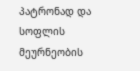პატრონად და სოფლის მეურნეობის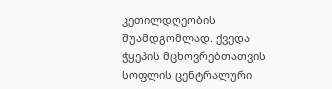კეთილდღეობის შუამდგომლად. ქვედა ჭყეპის მცხოვრებთათვის სოფლის ცენტრალური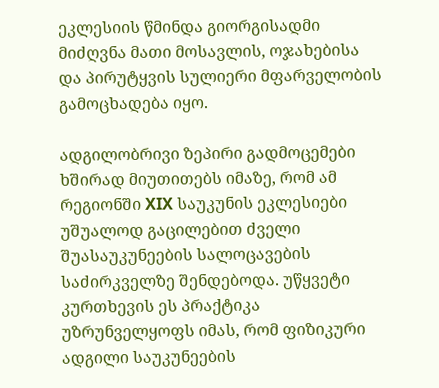ეკლესიის წმინდა გიორგისადმი მიძღვნა მათი მოსავლის, ოჯახებისა და პირუტყვის სულიერი მფარველობის გამოცხადება იყო.

ადგილობრივი ზეპირი გადმოცემები ხშირად მიუთითებს იმაზე, რომ ამ რეგიონში XIX საუკუნის ეკლესიები უშუალოდ გაცილებით ძველი შუასაუკუნეების სალოცავების საძირკველზე შენდებოდა. უწყვეტი კურთხევის ეს პრაქტიკა უზრუნველყოფს იმას, რომ ფიზიკური ადგილი საუკუნეების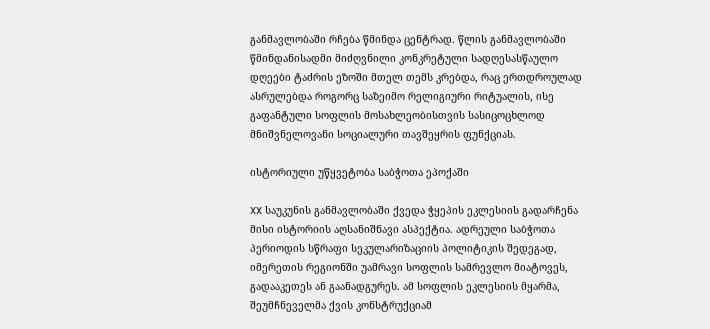განმავლობაში რჩება წმინდა ცენტრად. წლის განმავლობაში წმინდანისადმი მიძღვნილი კონკრეტული სადღესასწაულო დღეები ტაძრის ეზოში მთელ თემს კრებდა, რაც ერთდროულად ასრულებდა როგორც საზეიმო რელიგიური რიტუალის, ისე გაფანტული სოფლის მოსახლეობისთვის სასიცოცხლოდ მნიშვნელოვანი სოციალური თავშეყრის ფუნქციას.

ისტორიული უწყვეტობა საბჭოთა ეპოქაში

XX საუკუნის განმავლობაში ქვედა ჭყეპის ეკლესიის გადარჩენა მისი ისტორიის აღსანიშნავი ასპექტია. ადრეული საბჭოთა პერიოდის სწრაფი სეკულარიზაციის პოლიტიკის შედეგად, იმერეთის რეგიონში უამრავი სოფლის სამრევლო მიატოვეს, გადააკეთეს ან გაანადგურეს. ამ სოფლის ეკლესიის მყარმა, შეუმჩნეველმა ქვის კონსტრუქციამ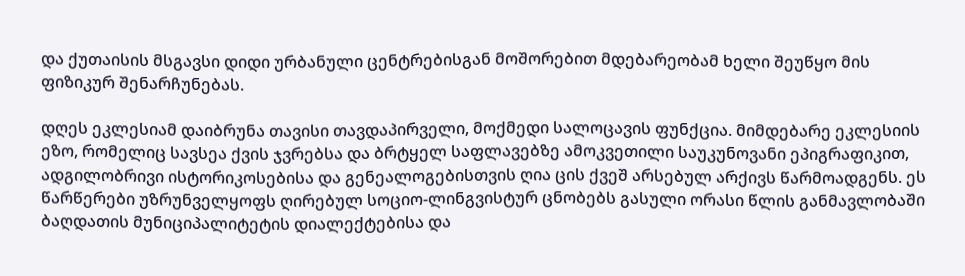და ქუთაისის მსგავსი დიდი ურბანული ცენტრებისგან მოშორებით მდებარეობამ ხელი შეუწყო მის ფიზიკურ შენარჩუნებას.

დღეს ეკლესიამ დაიბრუნა თავისი თავდაპირველი, მოქმედი სალოცავის ფუნქცია. მიმდებარე ეკლესიის ეზო, რომელიც სავსეა ქვის ჯვრებსა და ბრტყელ საფლავებზე ამოკვეთილი საუკუნოვანი ეპიგრაფიკით, ადგილობრივი ისტორიკოსებისა და გენეალოგებისთვის ღია ცის ქვეშ არსებულ არქივს წარმოადგენს. ეს წარწერები უზრუნველყოფს ღირებულ სოციო-ლინგვისტურ ცნობებს გასული ორასი წლის განმავლობაში ბაღდათის მუნიციპალიტეტის დიალექტებისა და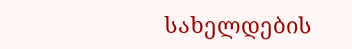სახელდების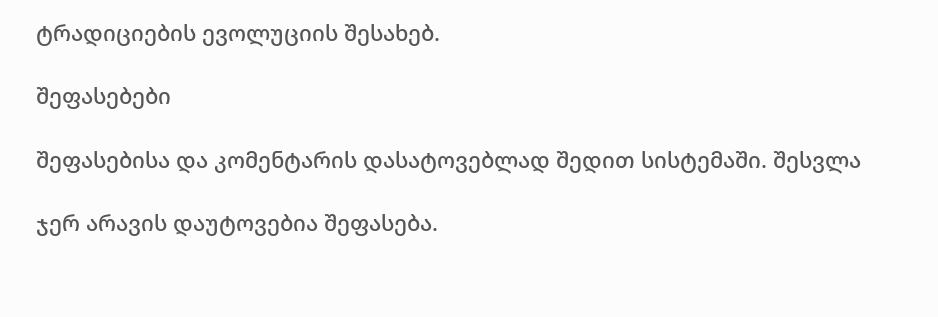ტრადიციების ევოლუციის შესახებ.

შეფასებები

შეფასებისა და კომენტარის დასატოვებლად შედით სისტემაში. შესვლა

ჯერ არავის დაუტოვებია შეფასება.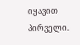იყავით პირველი.